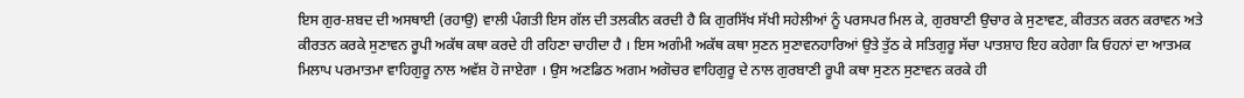ਇਸ ਗੁਰ-ਸ਼ਬਦ ਦੀ ਅਸਥਾਈ (ਰਹਾਉ) ਵਾਲੀ ਪੰਗਤੀ ਇਸ ਗੱਲ ਦੀ ਤਲਕੀਨ ਕਰਦੀ ਹੈ ਕਿ ਗੁਰਸਿੱਖ ਸੱਖੀ ਸਹੇਲੀਆਂ ਨੂੰ ਪਰਸਪਰ ਮਿਲ ਕੇ, ਗੁਰਬਾਣੀ ਉਚਾਰ ਕੇ ਸੁਣਾਵਣ, ਕੀਰਤਨ ਕਰਨ ਕਰਾਵਨ ਅਤੇ ਕੀਰਤਨ ਕਰਕੇ ਸੁਣਾਵਨ ਰੂਪੀ ਅਕੱਥ ਕਥਾ ਕਰਦੇ ਹੀ ਰਹਿਣਾ ਚਾਹੀਦਾ ਹੈ । ਇਸ ਅਗੰਮੀ ਅਕੱਥ ਕਥਾ ਸੁਣਨ ਸੁਣਾਵਨਹਾਰਿਆਂ ਉਤੇ ਤੁੱਠ ਕੇ ਸਤਿਗੁਰੂ ਸੱਚਾ ਪਾਤਸ਼ਾਹ ਇਹ ਕਹੇਗਾ ਕਿ ਓਹਨਾਂ ਦਾ ਆਤਮਕ ਮਿਲਾਪ ਪਰਮਾਤਮਾ ਵਾਹਿਗੁਰੂ ਨਾਲ ਅਵੱਸ਼ ਹੋ ਜਾਏਗਾ । ਉਸ ਅਣਡਿਠ ਅਗਮ ਅਗੋਚਰ ਵਾਹਿਗੁਰੂ ਦੇ ਨਾਲ ਗੁਰਬਾਣੀ ਰੂਪੀ ਕਥਾ ਸੁਣਨ ਸੁਣਾਵਨ ਕਰਕੇ ਹੀ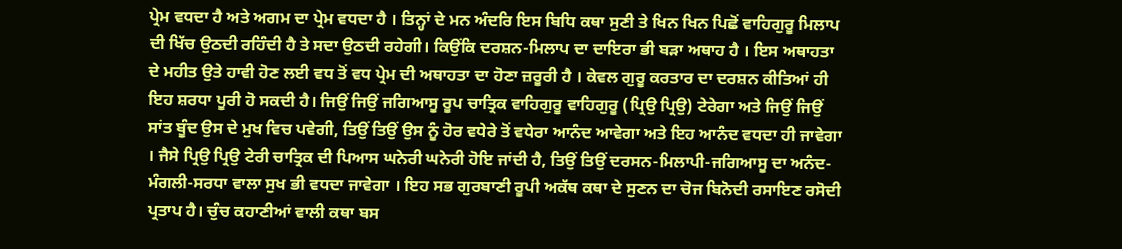ਪ੍ਰੇਮ ਵਧਦਾ ਹੈ ਅਤੇ ਅਗਮ ਦਾ ਪ੍ਰੇਮ ਵਧਦਾ ਹੈ । ਤਿਨ੍ਹਾਂ ਦੇ ਮਨ ਅੰਦਰਿ ਇਸ ਬਿਧਿ ਕਥਾ ਸੁਣੀ ਤੇ ਖਿਨ ਖਿਨ ਪਿਛੋਂ ਵਾਹਿਗੁਰੂ ਮਿਲਾਪ ਦੀ ਖਿੱਚ ਉਠਦੀ ਰਹਿੰਦੀ ਹੈ ਤੇ ਸਦਾ ਉਠਦੀ ਰਹੇਗੀ। ਕਿਉਂਕਿ ਦਰਸ਼ਨ-ਮਿਲਾਪ ਦਾ ਦਾਇਰਾ ਭੀ ਬੜਾ ਅਥਾਹ ਹੈ । ਇਸ ਅਥਾਹਤਾ ਦੇ ਮਹੀਤ ਉਤੇ ਹਾਵੀ ਹੋਣ ਲਈ ਵਧ ਤੋਂ ਵਧ ਪ੍ਰੇਮ ਦੀ ਅਥਾਹਤਾ ਦਾ ਹੋਣਾ ਜ਼ਰੂਰੀ ਹੈ । ਕੇਵਲ ਗੁਰੂ ਕਰਤਾਰ ਦਾ ਦਰਸ਼ਨ ਕੀਤਿਆਂ ਹੀ ਇਹ ਸ਼ਰਧਾ ਪੂਰੀ ਹੋ ਸਕਦੀ ਹੈ। ਜਿਉਂ ਜਿਉਂ ਜਗਿਆਸੂ ਰੂਪ ਚਾਤ੍ਰਿਕ ਵਾਹਿਗੁਰੂ ਵਾਹਿਗੁਰੂ (ਪ੍ਰਿਉ ਪ੍ਰਿਉ) ਟੇਰੇਗਾ ਅਤੇ ਜਿਉਂ ਜਿਉਂ ਸਾਂਤ ਬੂੰਦ ਉਸ ਦੇ ਮੁਖ ਵਿਚ ਪਵੇਗੀ, ਤਿਉਂ ਤਿਉਂ ਉਸ ਨੂੰ ਹੋਰ ਵਧੇਰੇ ਤੋਂ ਵਧੇਰਾ ਆਨੰਦ ਆਵੇਗਾ ਅਤੇ ਇਹ ਆਨੰਦ ਵਧਦਾ ਹੀ ਜਾਵੇਗਾ । ਜੈਸੇ ਪ੍ਰਿਉ ਪ੍ਰਿਉ ਟੇਰੀ ਚਾਤ੍ਰਿਕ ਦੀ ਪਿਆਸ ਘਨੇਰੀ ਘਨੇਰੀ ਹੋਇ ਜਾਂਦੀ ਹੈ, ਤਿਉਂ ਤਿਉਂ ਦਰਸਨ-ਮਿਲਾਪੀ-ਜਗਿਆਸੂ ਦਾ ਅਨੰਦ-ਮੰਗਲੀ-ਸਰਧਾ ਵਾਲਾ ਸੁਖ ਭੀ ਵਧਦਾ ਜਾਵੇਗਾ । ਇਹ ਸਭ ਗੁਰਬਾਣੀ ਰੂਪੀ ਅਕੱਥ ਕਥਾ ਦੇ ਸੁਣਨ ਦਾ ਚੋਜ ਬਿਨੋਦੀ ਰਸਾਇਣ ਰਸੋਦੀ ਪ੍ਰਤਾਪ ਹੈ। ਚੁੰਚ ਕਹਾਣੀਆਂ ਵਾਲੀ ਕਥਾ ਬਸ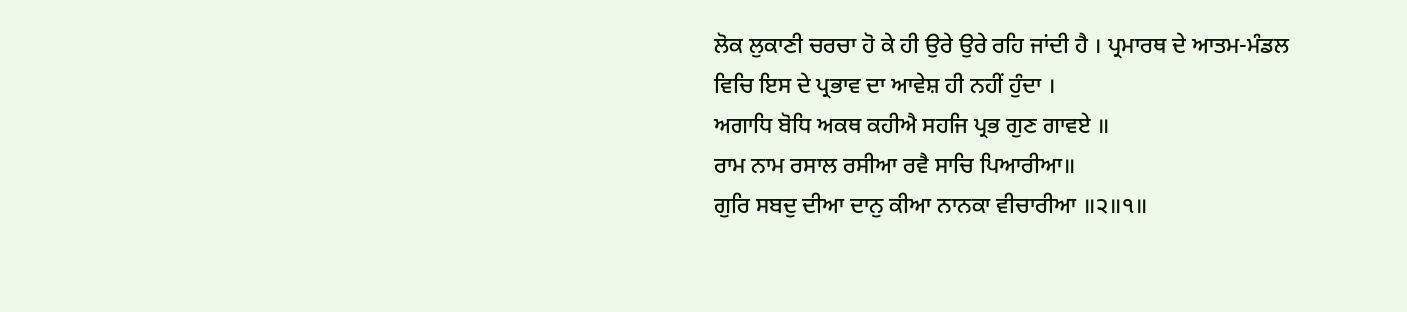ਲੋਕ ਲੁਕਾਣੀ ਚਰਚਾ ਹੋ ਕੇ ਹੀ ਉਰੇ ਉਰੇ ਰਹਿ ਜਾਂਦੀ ਹੈ । ਪ੍ਰਮਾਰਥ ਦੇ ਆਤਮ-ਮੰਡਲ ਵਿਚਿ ਇਸ ਦੇ ਪ੍ਰਭਾਵ ਦਾ ਆਵੇਸ਼ ਹੀ ਨਹੀਂ ਹੁੰਦਾ ।
ਅਗਾਧਿ ਬੋਧਿ ਅਕਥ ਕਹੀਐ ਸਹਜਿ ਪ੍ਰਭ ਗੁਣ ਗਾਵਏ ॥
ਰਾਮ ਨਾਮ ਰਸਾਲ ਰਸੀਆ ਰਵੈ ਸਾਚਿ ਪਿਆਰੀਆ॥
ਗੁਰਿ ਸਬਦੁ ਦੀਆ ਦਾਨੁ ਕੀਆ ਨਾਨਕਾ ਵੀਚਾਰੀਆ ॥੨॥੧॥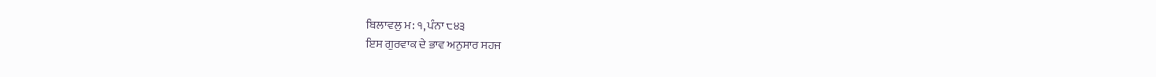ਬਿਲਾਵਲੁ ਮ: ੧, ਪੰਨਾ ੮੪੩
ਇਸ ਗੁਰਵਾਕ ਦੇ ਭਾਵ ਅਨੁਸਾਰ ਸਹਜ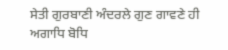ਸੇਤੀ ਗੁਰਬਾਣੀ ਅੰਦਰਲੇ ਗੁਣ ਗਾਵਣੇ ਹੀ ਅਗਾਧਿ ਬੋਧਿ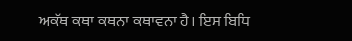ਅਕੱਥ ਕਥਾ ਕਥਨਾ ਕਥਾਵਨਾ ਹੈ। ਇਸ ਬਿਧਿ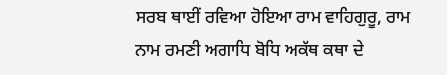ਸਰਬ ਥਾਈਂ ਰਵਿਆ ਹੋਇਆ ਰਾਮ ਵਾਹਿਗੁਰੂ, ਰਾਮ ਨਾਮ ਰਮਣੀ ਅਗਾਧਿ ਬੋਧਿ ਅਕੱਥ ਕਥਾ ਦੇ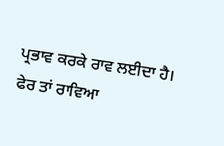ਪ੍ਰਭਾਵ ਕਰਕੇ ਰਾਵ ਲਈਦਾ ਹੈ। ਫੇਰ ਤਾਂ ਰਾਵਿਆ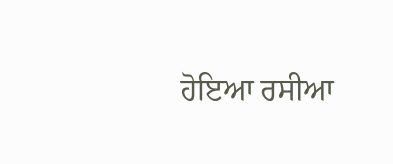ਹੋਇਆ ਰਸੀਆ